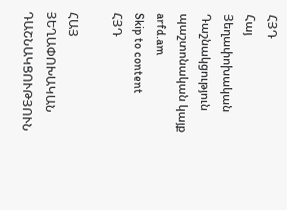ՀՅԴ
Հայ Յեղափոխական Դաշնակցություն պաշտոնական կայք arfd.am
Skip to content
ՀՅԴ

ՀԱՅ ՅԵՂԱՓՈԽԱԿԱՆ ԴԱՇՆԱԿՑՈՒԹՅՈՒՆ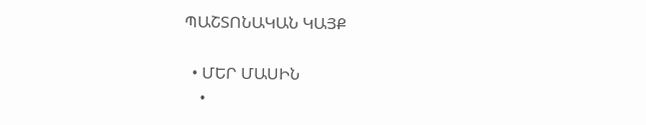ՊԱՇՏՈՆԱԿԱՆ ԿԱՅՔ

  • ՄԵՐ ՄԱՍԻՆ
    •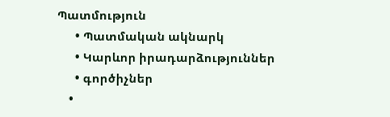Պատմություն
      • Պատմական ակնարկ
      • Կարևոր իրադարձություններ
      • գործիչներ
    •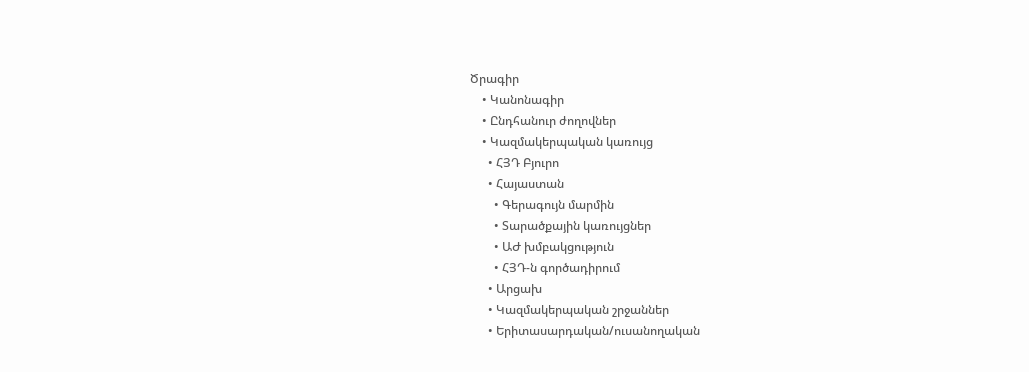Ծրագիր
    • Կանոնագիր
    • Ընդհանուր ժողովներ
    • Կազմակերպական կառույց
      • ՀՅԴ Բյուրո
      • Հայաստան
        • Գերագույն մարմին
        • Տարածքային կառույցներ
        • ԱԺ խմբակցություն
        • ՀՅԴ-ն գործադիրում
      • Արցախ
      • Կազմակերպական շրջաններ
      • Երիտասարդական/ուսանողական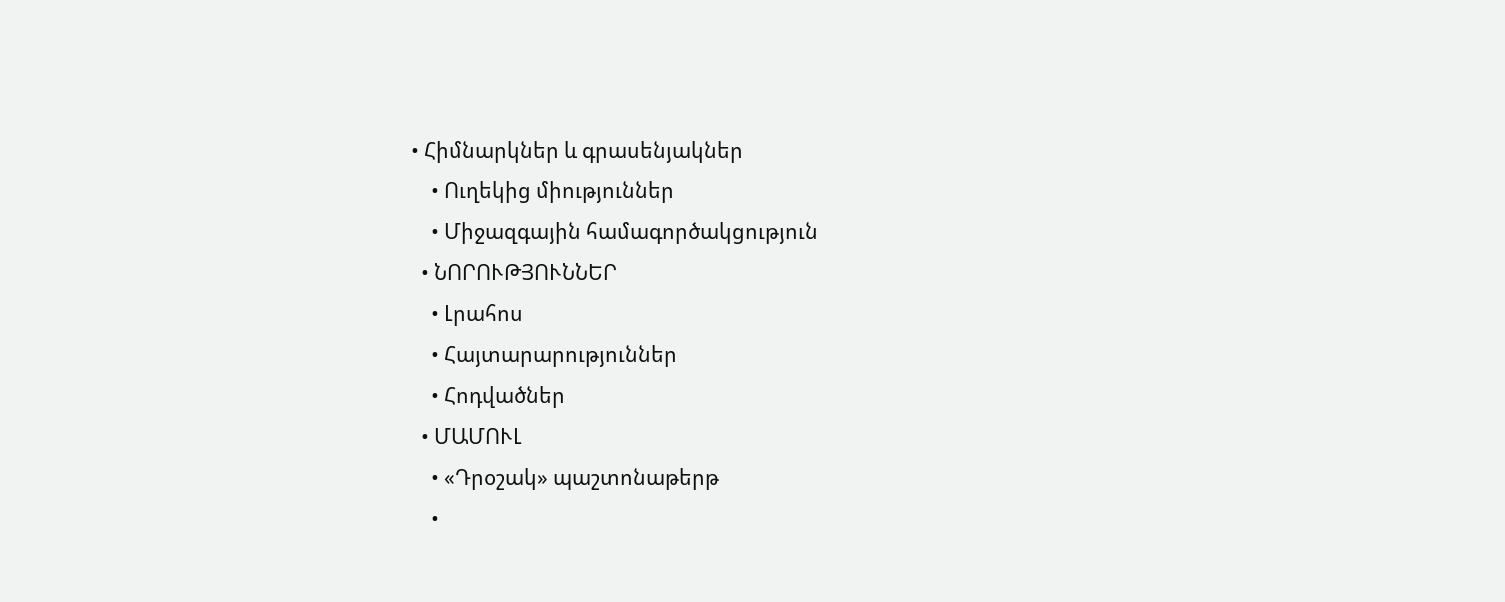• Հիմնարկներ և գրասենյակներ
    • Ուղեկից միություններ
    • Միջազգային համագործակցություն
  • ՆՈՐՈՒԹՅՈՒՆՆԵՐ
    • Լրահոս
    • Հայտարարություններ
    • Հոդվածներ
  • ՄԱՄՈՒԼ
    • «Դրօշակ» պաշտոնաթերթ
    •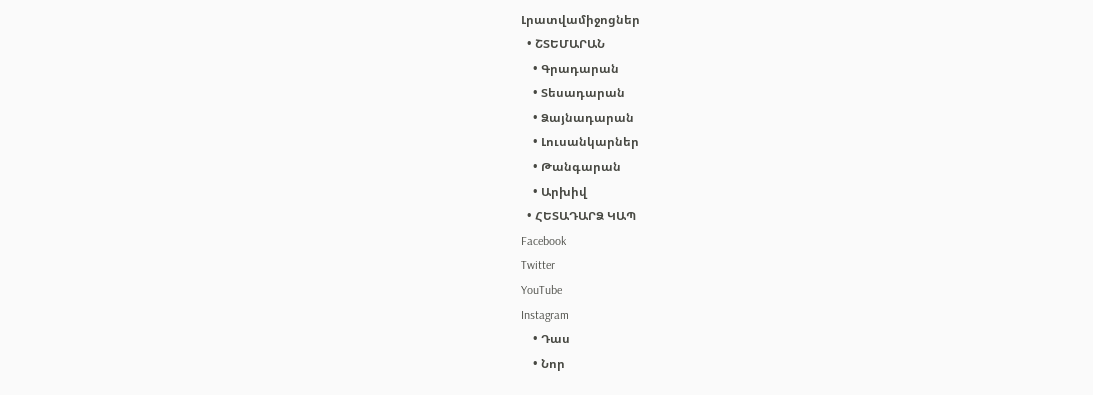Լրատվամիջոցներ
  • ՇՏԵՄԱՐԱՆ
    • Գրադարան
    • Տեսադարան
    • Ձայնադարան
    • Լուսանկարներ
    • Թանգարան
    • Արխիվ
  • ՀԵՏԱԴԱՐՁ ԿԱՊ
Facebook
Twitter
YouTube
Instagram
    • Դաս
    • Նոր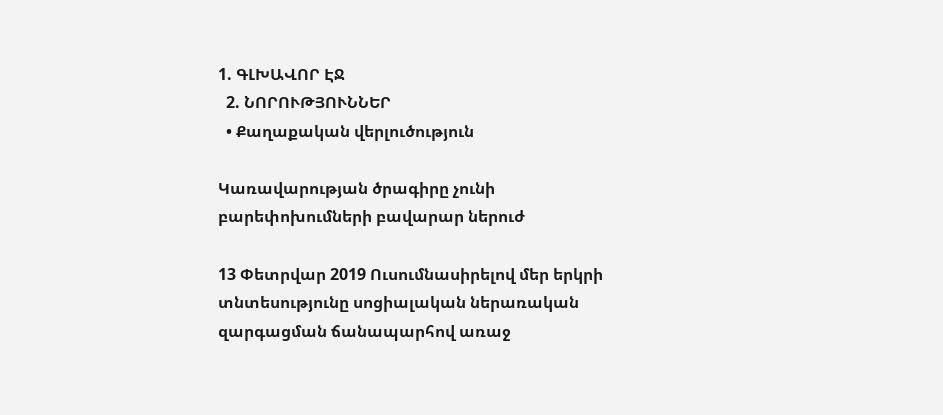1. ԳԼԽԱՎՈՐ ԷՋ
  2. ՆՈՐՈՒԹՅՈՒՆՆԵՐ
  • Քաղաքական վերլուծություն

Կառավարության ծրագիրը չունի բարեփոխումների բավարար ներուժ

13 Փետրվար 2019 Ուսումնասիրելով մեր երկրի տնտեսությունը սոցիալական ներառական զարգացման ճանապարհով առաջ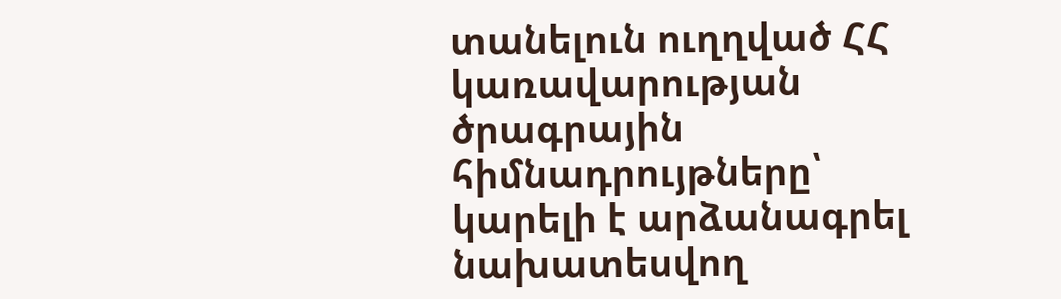տանելուն ուղղված ՀՀ կառավարության ծրագրային հիմնադրույթները՝ կարելի է արձանագրել նախատեսվող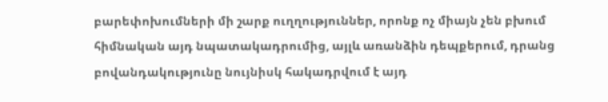բարեփոխումների մի շարք ուղղություններ, որոնք ոչ միայն չեն բխում հիմնական այդ նպատակադրումից, այլև առանձին դեպքերում, դրանց բովանդակությունը նույնիսկ հակադրվում է այդ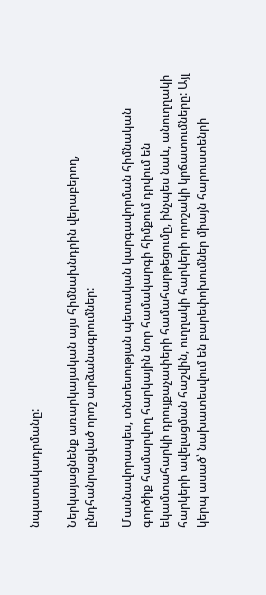նպատակադրմանը:

Ներկայացնենք առարկայական այս հիմնախնդրին վերաբերող, ընդհանրացված որոշ արձանագրումներ:

Մասնավորապես, տնտեսության պետական կարգավորման հիմնական գործիք համարվող հարկային նոր համակարգի հիմքում դրվում են եկամտահարկի դրույքաչափերի համահարթեցումը, ինչպես նաև, անուղղակի հարկերի ավելացման հաշվին, ուղղակի հարկերի որոշակի կրճատումները: Այլ կերպ ասած՝ նախատեսվում են բարեփոխումներ միայն հարուստենրի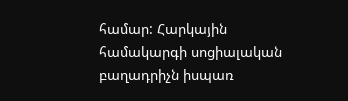համար: Հարկային համակարգի սոցիալական բաղադրիչն իսպառ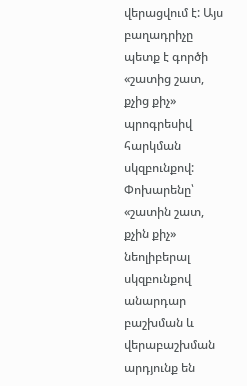վերացվում է: Այս բաղադրիչը պետք է գործի «շատից շատ, քչից քիչ» պրոգրեսիվ հարկման սկզբունքով: Փոխարենը՝ «շատին շատ, քչին քիչ» նեոլիբերալ սկզբունքով անարդար բաշխման և վերաբաշխման արդյունք են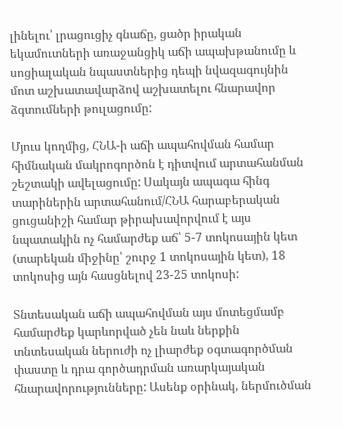լինելու՝ լրացուցիչ գնաճը, ցածր իրական եկամուտների առաջանցիկ աճի ապախթանումը և սոցիալական նպաստներից դեպի նվազագույնին մոտ աշխատավարձով աշխատելու հնարավոր ձգտումների թուլացումը:

Մյուս կողմից, ՀՆԱ-ի աճի ապահովման համար հիմնական մակրոգործոն է դիտվում արտահանման շեշտակի ավելացումը: Սակայն ապագա հինգ տարիներին արտահանում/ՀՆԱ հարաբերական ցուցանիշի համար թիրախավորվում է այս նպատակին ոչ համարժեք աճ՝ 5-7 տոկոսային կետ (տարեկան միջինը՝ շուրջ 1 տոկոսային կետ), 18 տոկոսից այն հասցնելով 23-25 տոկոսի:

Տնտեսական աճի ապահովման այս մոտեցմամբ համարժեք կարևորված չեն նաև ներքին տնտեսական ներուժի ոչ լիարժեք օգտագործման փաստը և դրա գործադրման առարկայական հնարավորությունները: Ասենք օրինակ, ներմուծման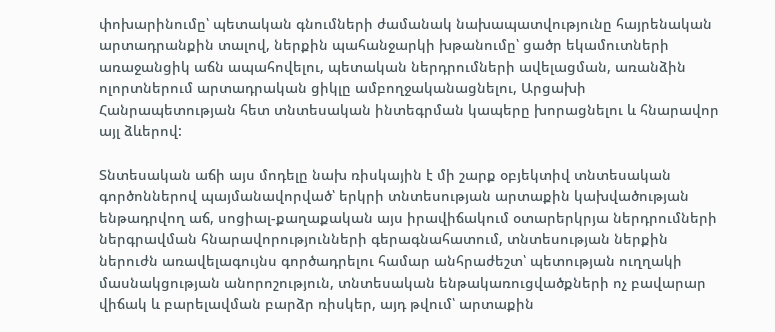փոխարինումը՝ պետական գնումների ժամանակ նախապատվությունը հայրենական արտադրանքին տալով, ներքին պահանջարկի խթանումը՝ ցածր եկամուտների առաջանցիկ աճն ապահովելու, պետական ներդրումների ավելացման, առանձին ոլորտներում արտադրական ցիկլը ամբողջականացնելու, Արցախի Հանրապետության հետ տնտեսական ինտեգրման կապերը խորացնելու և հնարավոր այլ ձևերով:

Տնտեսական աճի այս մոդելը նախ ռիսկային է մի շարք օբյեկտիվ տնտեսական գործոններով պայմանավորված՝ երկրի տնտեսության արտաքին կախվածության ենթադրվող աճ, սոցիալ-քաղաքական այս իրավիճակում օտարերկրյա ներդրումների ներգրավման հնարավորությունների գերագնահատում, տնտեսության ներքին ներուժն առավելագույնս գործադրելու համար անհրաժեշտ՝ պետության ուղղակի մասնակցության անորոշություն, տնտեսական ենթակառուցվածքների ոչ բավարար վիճակ և բարելավման բարձր ռիսկեր, այդ թվում՝ արտաքին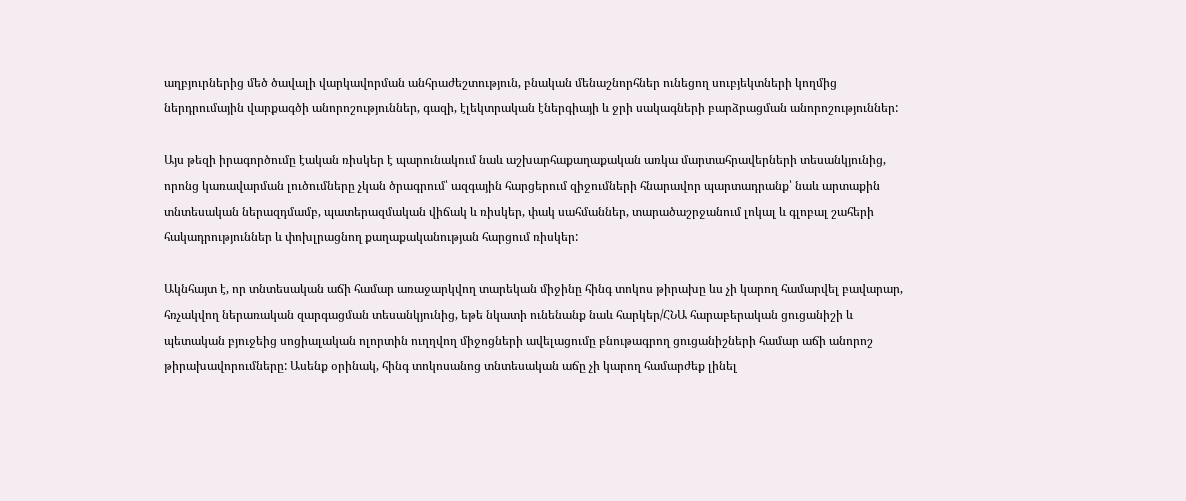աղբյուրներից մեծ ծավալի վարկավորման անհրաժեշտություն, բնական մենաշնորհներ ունեցող սուբյեկտների կողմից ներդրումային վարքագծի անորոշություններ, գազի, էլեկտրական էներգիայի և ջրի սակագների բարձրացման անորոշություններ:

Այս թեզի իրագործումը էական ռիսկեր է պարունակում նաև աշխարհաքաղաքական առկա մարտահրավերների տեսանկյունից, որոնց կառավարման լուծումները չկան ծրագրում՝ ազգային հարցերում զիջումների հնարավոր պարտադրանք՝ նաև արտաքին տնտեսական ներազդմամբ, պատերազմական վիճակ և ռիսկեր, փակ սահմաններ, տարածաշրջանում լոկալ և գլոբալ շահերի հակադրություններ և փոխլրացնող քաղաքականության հարցում ռիսկեր:

Ակնհայտ է, որ տնտեսական աճի համար առաջարկվող տարեկան միջինը հինգ տոկոս թիրախը ևս չի կարող համարվել բավարար, հռչակվող ներառական զարգացման տեսանկյունից, եթե նկատի ունենանք նաև հարկեր/ՀՆԱ հարաբերական ցուցանիշի և պետական բյուջեից սոցիալական ոլորտին ուղղվող միջոցների ավելացումը բնութագրող ցուցանիշների համար աճի անորոշ թիրախավորումները: Ասենք օրինակ, հինգ տոկոսանոց տնտեսական աճը չի կարող համարժեք լինել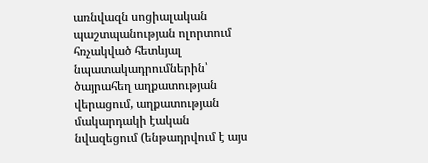առնվազն սոցիալական պաշտպանության ոլորտում հռչակված հետևյալ նպատակադրումներին՝ ծայրահեղ աղքատության վերացում, աղքատության մակարդակի էական նվազեցում (ենթադրվում է այս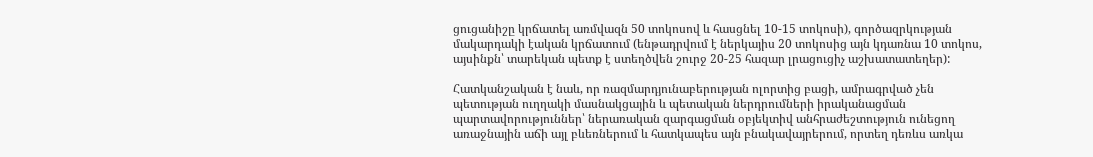ցուցանիշը կրճատել առմվազն 50 տոկոսով և հասցնել 10-15 տոկոսի), գործազրկության մակարդակի էական կրճատում (ենթադրվում է ներկայիս 20 տոկոսից այն կդառնա 10 տոկոս, այսինքն՝ տարեկան պետք է ստեղծվեն շուրջ 20-25 հազար լրացուցիչ աշխատատեղեր):

Հատկանշական է նաև, որ ռազմարդյունաբերության ոլորտից բացի, ամրագրված չեն պետության ուղղակի մասնակցային և պետական ներդրումների իրականացման պարտավորություններ՝ ներառական զարգացման օբյեկտիվ անհրաժեշտություն ունեցող առաջնային աճի այլ բևեռներում և հատկապես այն բնակավայրերում, որտեղ դեռևս առկա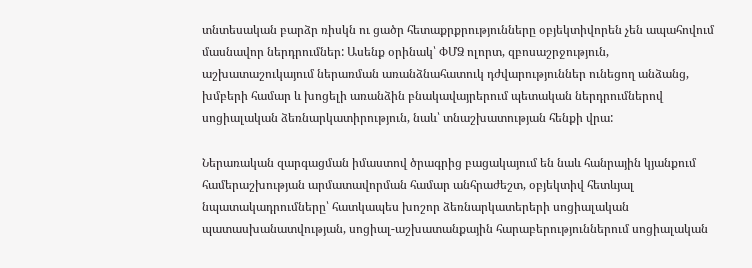տնտեսական բարձր ռիսկն ու ցածր հետաքրքրությունները օբյեկտիվորեն չեն ապահովում մասնավոր ներդրումներ: Ասենք օրինակ՝ ՓՄՁ ոլորտ, զբոսաշրջություն, աշխատաշուկայում ներառման առանձնահատուկ դժվարություններ ունեցող անձանց, խմբերի համար և խոցելի առանձին բնակավայրերում պետական ներդրումներով սոցիալական ձեռնարկատիրություն, նաև՝ տնաշխատության հենքի վրա:

Ներառական զարգացման իմաստով ծրագրից բացակայում են նաև հանրային կյանքում համերաշխության արմատավորման համար անհրաժեշտ, օբյեկտիվ հետևյալ նպատակադրումները՝ հատկապես խոշոր ձեռնարկատերերի սոցիալական պատասխանատվության, սոցիալ-աշխատանքային հարաբերություններում սոցիալական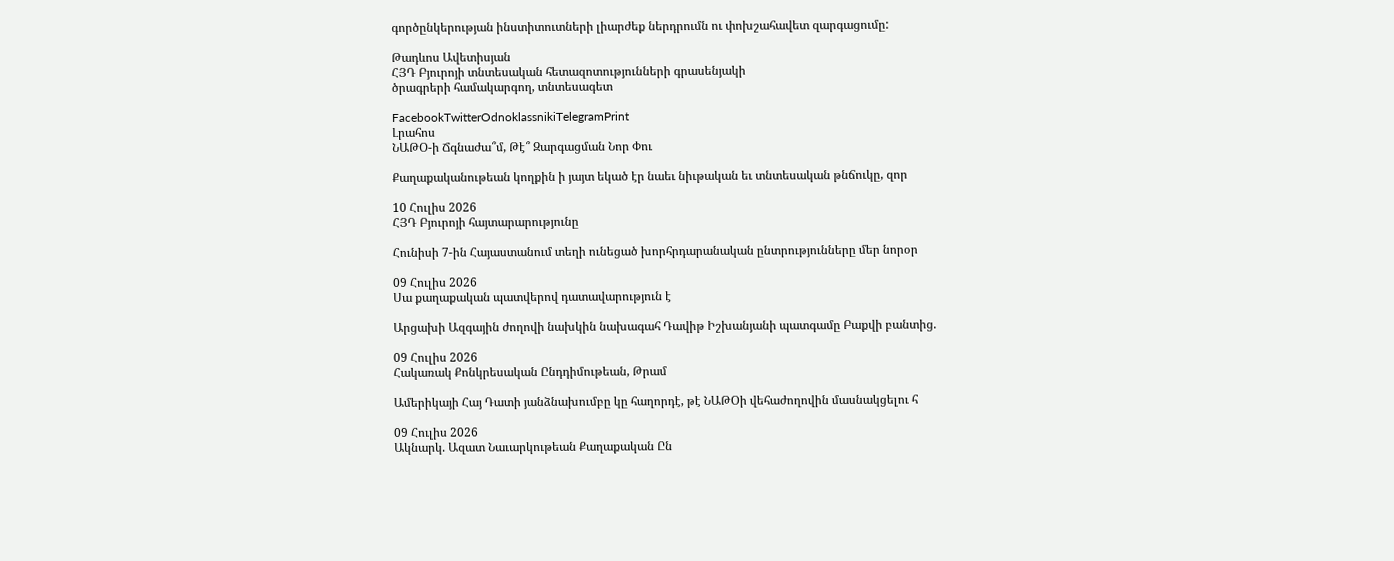գործընկերության ինստիտուտների լիարժեք ներդրումն ու փոխշահավետ զարգացումը:

Թադևոս Ավետիսյան
ՀՅԴ Բյուրոյի տնտեսական հետազոտությունների գրասենյակի
ծրագրերի համակարգող, տնտեսագետ

FacebookTwitterOdnoklassnikiTelegramPrint
Լրահոս
ՆԱԹՕ-ի Ճգնաժա՞մ, Թէ՞ Զարգացման Նոր Փու

Քաղաքականութեան կողքին ի յայտ եկած էր նաեւ նիւթական եւ տնտեսական թնճուկը, զոր

10 Հուլիս 2026
ՀՅԴ Բյուրոյի հայտարարությունը

Հունիսի 7-ին Հայաստանում տեղի ունեցած խորհրդարանական ընտրությունները մեր նորօր

09 Հուլիս 2026
Սա քաղաքական պատվերով դատավարություն է

Արցախի Ազգային ժողովի նախկին նախագահ Դավիթ Իշխանյանի պատգամը Բաքվի բանտից.

09 Հուլիս 2026
Հակառակ Քոնկրեսական Ընդդիմութեան, Թրամ

Ամերիկայի Հայ Դատի յանձնախումբը կը հաղորդէ, թէ ՆԱԹՕի վեհաժողովին մասնակցելու հ

09 Հուլիս 2026
Ակնարկ. Ազատ Նաւարկութեան Քաղաքական Ըն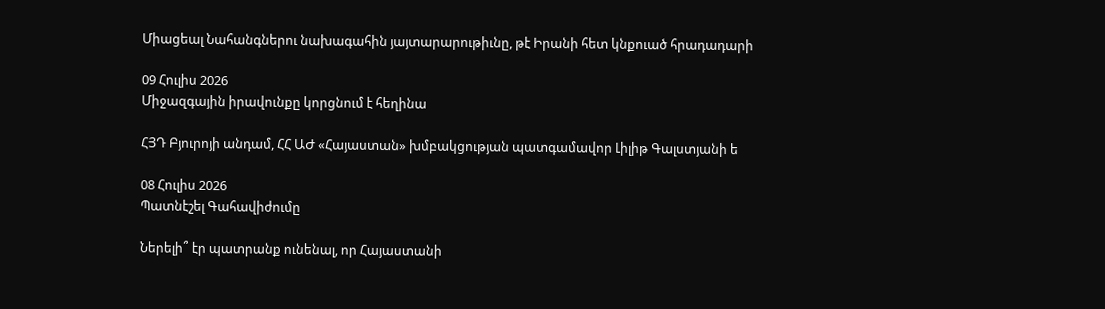Միացեալ Նահանգներու նախագահին յայտարարութիւնը, թէ Իրանի հետ կնքուած հրադադարի

09 Հուլիս 2026
Միջազգային իրավունքը կորցնում է հեղինա

ՀՅԴ Բյուրոյի անդամ, ՀՀ ԱԺ «Հայաստան» խմբակցության պատգամավոր Լիլիթ Գալստյանի ե

08 Հուլիս 2026
Պատնէշել Գահավիժումը

Ներելի՞ էր պատրանք ունենալ, որ Հայաստանի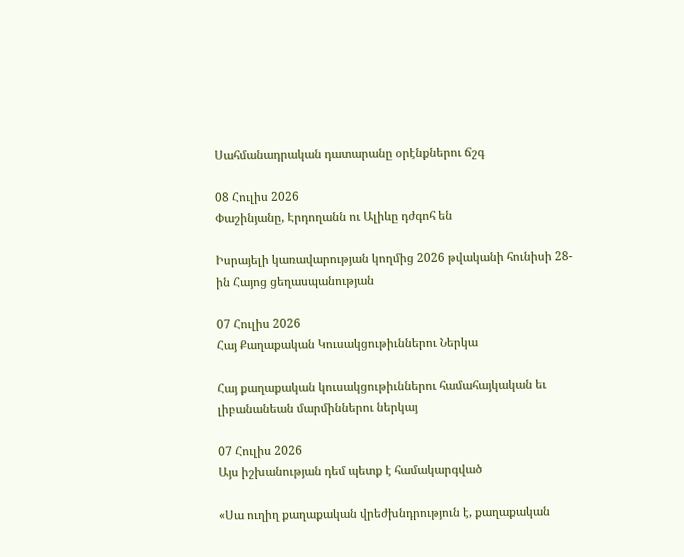Սահմանադրական դատարանը օրէնքներու ճշգ

08 Հուլիս 2026
Փաշինյանը, Էրդողանն ու Ալիևը դժգոհ են

Իսրայելի կառավարության կողմից 2026 թվականի հունիսի 28-ին Հայոց ցեղասպանության

07 Հուլիս 2026
Հայ Քաղաքական Կուսակցութիւններու Ներկա

Հայ քաղաքական կուսակցութիւններու համահայկական եւ լիբանանեան մարմիններու ներկայ

07 Հուլիս 2026
Այս իշխանության դեմ պետք է համակարգված

«Սա ուղիղ քաղաքական վրեժխնդրություն է, քաղաքական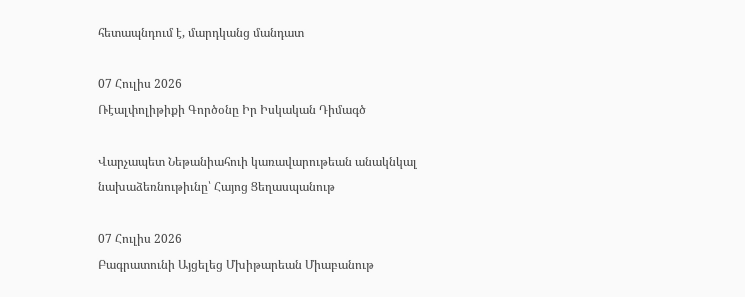հետապնդում է, մարդկանց մանդատ

07 Հուլիս 2026
Ռէալփոլիթիքի Գործօնը Իր Իսկական Դիմագծ

Վարչապետ Նեթանիահուի կառավարութեան անակնկալ նախաձեռնութիւնը՝ Հայոց Ցեղասպանութ

07 Հուլիս 2026
Բագրատունի Այցելեց Մխիթարեան Միաբանութ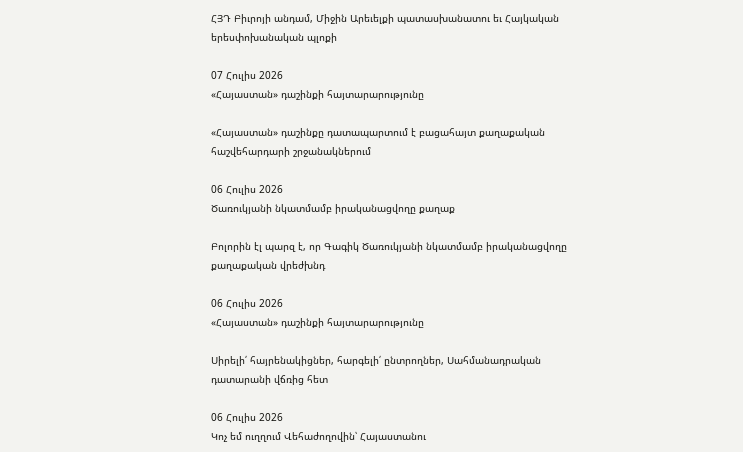ՀՅԴ Բիւրոյի անդամ, Միջին Արեւելքի պատասխանատու եւ Հայկական երեսփոխանական պլոքի

07 Հուլիս 2026
«Հայաստան» դաշինքի հայտարարությունը

«Հայաստան» դաշինքը դատապարտում է բացահայտ քաղաքական հաշվեհարդարի շրջանակներում

06 Հուլիս 2026
Ծառուկյանի նկատմամբ իրականացվողը քաղաք

Բոլորին էլ պարզ է, որ Գագիկ Ծառուկյանի նկատմամբ իրականացվողը քաղաքական վրեժխնդ

06 Հուլիս 2026
«Հայաստան» դաշինքի հայտարարությունը

Սիրելի՛ հայրենակիցներ, հարգելի՛ ընտրողներ, Սահմանադրական դատարանի վճռից հետ

06 Հուլիս 2026
Կոչ եմ ուղղում Վեհաժողովին՝ Հայաստանու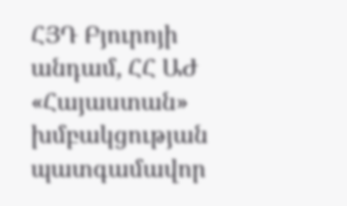ՀՅԴ Բյուրոյի անդամ, ՀՀ ԱԺ «Հայաստան» խմբակցության պատգամավոր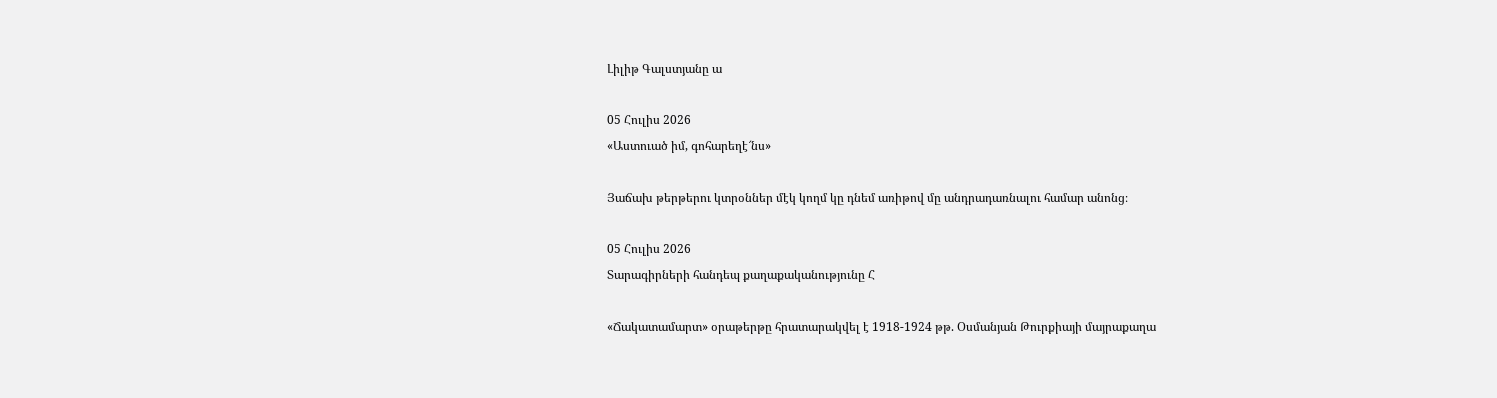Լիլիթ Գալստյանը ա

05 Հուլիս 2026
«Աստուած իմ, գոհարեղէ՜նս»

Յաճախ թերթերու կտրօններ մէկ կողմ կը դնեմ առիթով մը անդրադառնալու համար անոնց։

05 Հուլիս 2026
Տարագիրների հանդեպ քաղաքականությունը Հ

«Ճակատամարտ» օրաթերթը հրատարակվել է 1918-1924 թթ. Օսմանյան Թուրքիայի մայրաքաղա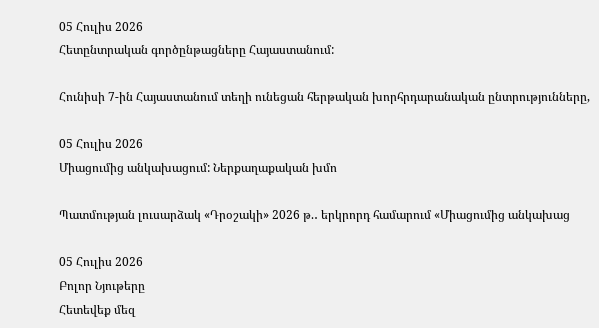05 Հուլիս 2026
Հետընտրական գործընթացները Հայաստանում:

Հունիսի 7-ին Հայաստանում տեղի ունեցան հերթական խորհրդարանական ընտրությունները,

05 Հուլիս 2026
Միացումից անկախացում: Ներքաղաքական խմո

Պատմության լուսարձակ «Դրօշակի» 2026 թ.․ երկրորդ համարում «Միացումից անկախաց

05 Հուլիս 2026
Բոլոր Նյութերը
Հետեվեք մեզ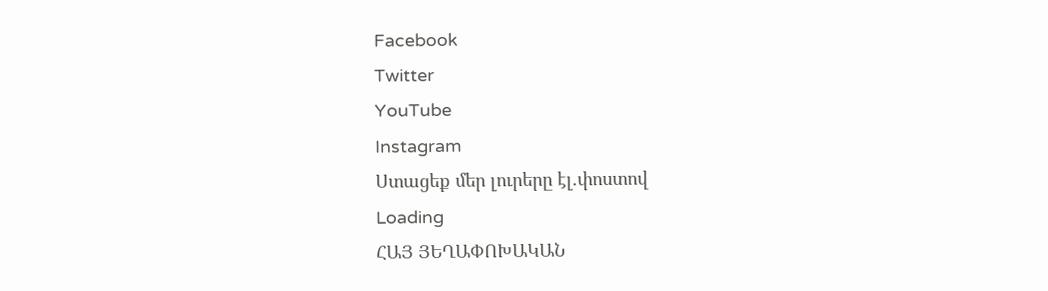Facebook
Twitter
YouTube
Instagram
Ստացեք մեր լուրերը էլ.փոստով
Loading
ՀԱՅ ՅԵՂԱՓՈԽԱԿԱՆ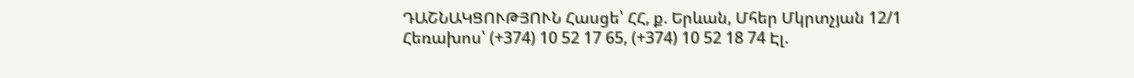ԴԱՇՆԱԿՑՈՒԹՅՈՒՆ Հասցե՝ ՀՀ, ք. Երևան, Մհեր Մկրտչյան 12/1 Հեռախոս՝ (+374) 10 52 17 65, (+374) 10 52 18 74 Էլ.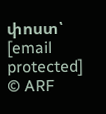փոստ՝ [email protected]
© ARF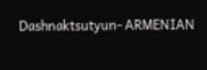Dashnaktsutyun- ARMENIAN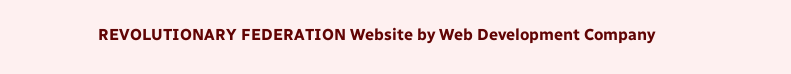REVOLUTIONARY FEDERATION Website by Web Development Company